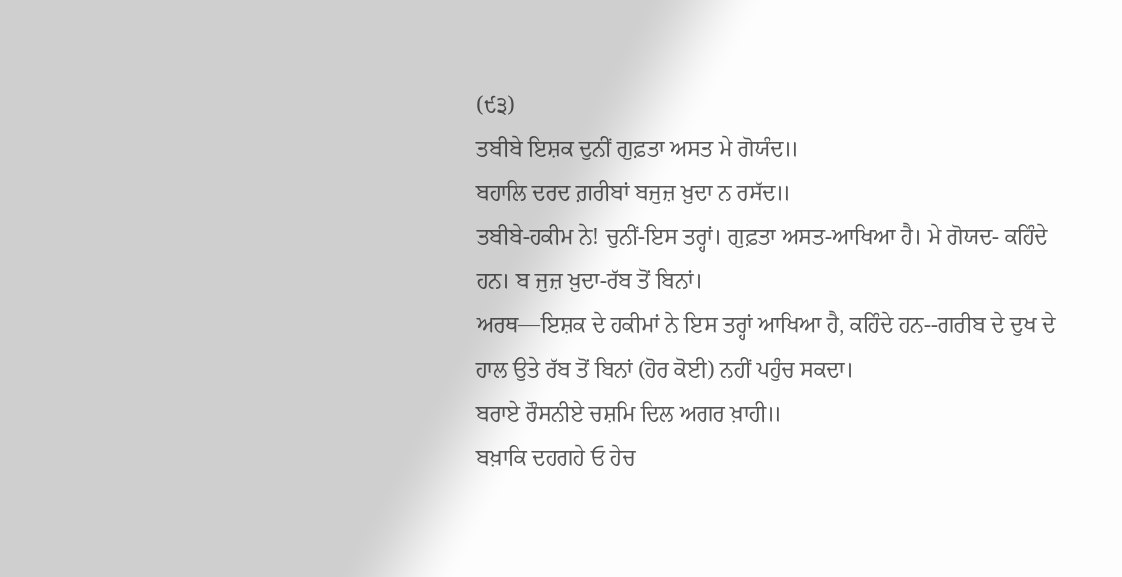(੯੩)
ਤਬੀਬੇ ਇਸ਼ਕ ਦੁਨੀਂ ਗੁਫ਼ਤਾ ਅਸਤ ਮੇ ਗੋਯੰਦ॥
ਬਹਾਲਿ ਦਰਦ ਗ਼ਰੀਬਾਂ ਬਜੁਜ਼ ਖ਼ੁਦਾ ਨ ਰਸੱਦ॥
ਤਬੀਬੇ-ਹਕੀਮ ਨੇ! ਚੁਨੀਂ-ਇਸ ਤਰ੍ਹਾਂ। ਗੁਫ਼ਤਾ ਅਸਤ-ਆਖਿਆ ਹੈ। ਮੇ ਗੋਯਦ- ਕਹਿੰਦੇ ਹਨ। ਬ ਜੁਜ਼ ਖ਼ੁਦਾ-ਰੱਬ ਤੋਂ ਬਿਨਾਂ।
ਅਰਥ—ਇਸ਼ਕ ਦੇ ਹਕੀਮਾਂ ਨੇ ਇਸ ਤਰ੍ਹਾਂ ਆਖਿਆ ਹੈ, ਕਹਿੰਦੇ ਹਨ--ਗਰੀਬ ਦੇ ਦੁਖ ਦੇ ਹਾਲ ਉਤੇ ਰੱਬ ਤੋਂ ਬਿਨਾਂ (ਹੋਰ ਕੋਈ) ਨਹੀਂ ਪਹੁੰਚ ਸਕਦਾ।
ਬਰਾਏ ਰੌਸਨੀਏ ਚਸ਼ਮਿ ਦਿਲ ਅਗਰ ਖ਼ਾਹੀ॥
ਬਖ਼ਾਕਿ ਦਹਗਹੇ ਓ ਹੇਚ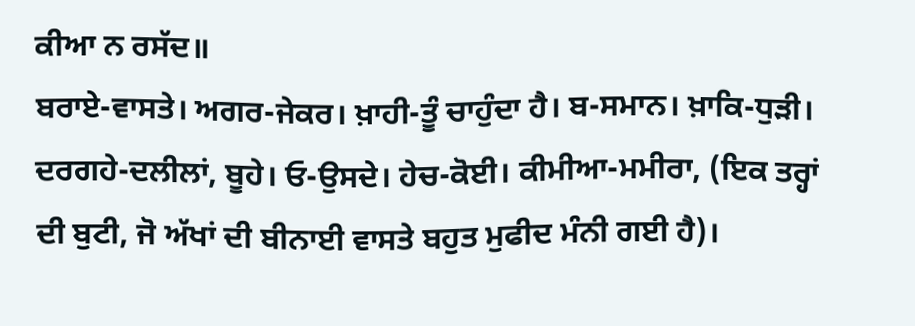ਕੀਆ ਨ ਰਸੱਦ॥
ਬਰਾਏ-ਵਾਸਤੇ। ਅਗਰ-ਜੇਕਰ। ਖ਼ਾਹੀ-ਤੂੰ ਚਾਹੁੰਦਾ ਹੈ। ਬ-ਸਮਾਨ। ਖ਼ਾਕਿ-ਧੁੜੀ। ਦਰਗਹੇ-ਦਲੀਲਾਂ, ਬੂਹੇ। ਓ-ਉਸਦੇ। ਹੇਚ-ਕੋਈ। ਕੀਮੀਆ-ਮਮੀਰਾ, (ਇਕ ਤਰ੍ਹਾਂ ਦੀ ਬੁਟੀ, ਜੋ ਅੱਖਾਂ ਦੀ ਬੀਨਾਈ ਵਾਸਤੇ ਬਹੁਤ ਮੁਫੀਦ ਮੰਨੀ ਗਈ ਹੈ)।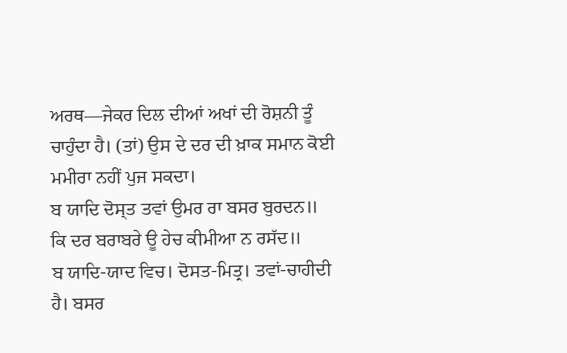ਅਰਥ—ਜੇਕਰ ਦਿਲ ਦੀਆਂ ਅਖਾਂ ਦੀ ਰੋਸ਼ਨੀ ਤੂੰ ਚਾਹੁੰਦਾ ਹੈ। (ਤਾਂ) ਉਸ ਦੇ ਦਰ ਦੀ ਖ਼ਾਕ ਸਮਾਨ ਕੋਈ ਮਮੀਰਾ ਨਹੀਂ ਪੁਜ ਸਕਦਾ।
ਬ ਯਾਦਿ ਦੋਸ੍ਤ ਤਵਾਂ ਉਮਰ ਰਾ ਬਸਰ ਬੁਰਦਨ॥
ਕਿ ਦਰ ਬਰਾਬਰੇ ਊ ਹੇਚ ਕੀਮੀਆ ਨ ਰਸੱਦ॥
ਬ ਯਾਦਿ-ਯਾਦ ਵਿਚ। ਦੋਸਤ-ਮਿਤ੍ਰ। ਤਵਾਂ-ਚਾਹੀਦੀ ਹੈ। ਬਸਰ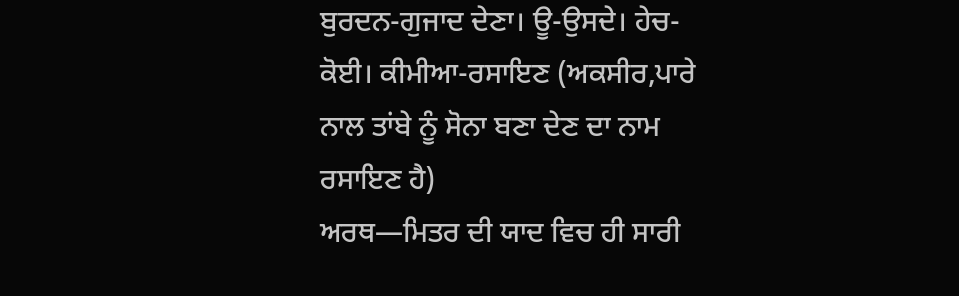ਬੁਰਦਨ-ਗੁਜਾਦ ਦੇਣਾ। ਊ-ਉਸਦੇ। ਹੇਚ-ਕੋਈ। ਕੀਮੀਆ-ਰਸਾਇਣ (ਅਕਸੀਰ,ਪਾਰੇ ਨਾਲ ਤਾਂਬੇ ਨੂੰ ਸੋਨਾ ਬਣਾ ਦੇਣ ਦਾ ਨਾਮ ਰਸਾਇਣ ਹੈ)
ਅਰਥ—ਮਿਤਰ ਦੀ ਯਾਦ ਵਿਚ ਹੀ ਸਾਰੀ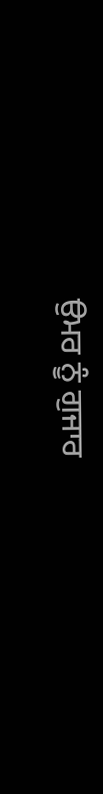ਉਮਰ ਨੂੰ ਗੁਜਾਰ